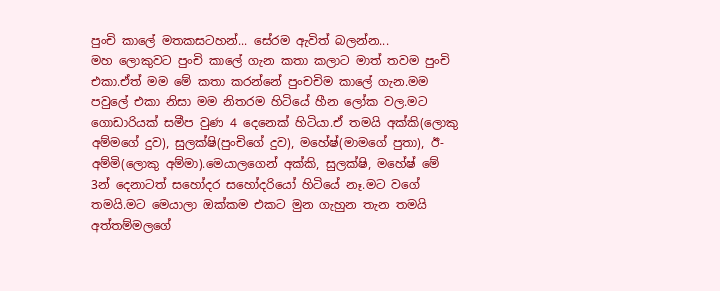පුංචි කාලේ මතකසටහන්... සේරම ඇවිත් බලන්න...
මහ ලොකුවට පුංචි කාලේ ගැන කතා කලාට මාත් තවම පුංචි එකා.ඒත් මම මේ කතා කරන්නේ පුංචචිම කාලේ ගැන.මම පවුලේ එකා නිසා මම නිතරම හිටියේ හීන ලෝක වල.මට ගොඩාරියක් සමීප වුණ 4 දෙනෙක් හිටියා.ඒ තමයි අක්කි(ලොකු අම්මගේ දුව), සුලක්ෂි(පුංචිගේ දුව), මහේෂ්(මාමගේ පුතා), ඊ-අම්මි(ලොකු අම්මා).මෙයාලගෙන් අක්කි, සුලක්ෂි, මහේෂ් මේ 3න් දෙනාටත් සහෝදර සහෝදරියෝ හිටියේ නෑ.මට වගේ තමයි.මට මෙයාලා ඔක්කම එකට මුන ගැහුන තැන තමයි අත්තම්මලගේ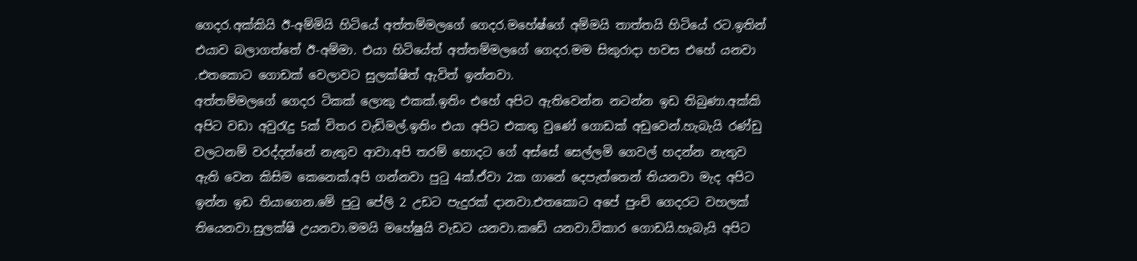ගෙදර.අක්කියි ඊ-අම්මියි හිටියේ අත්තම්මලගේ ගෙදර.මහේෂ්ගේ අම්මයි තාත්තයි හිටියේ රට.ඉතින් එයාව බලාගත්තේ ඊ-අම්මා. එයා හිටියේත් අත්තම්මලගේ ගෙදර.මම සිකුරාදා හවස එහේ යනවා .එතකොට ගොඩක් වෙලාවට සුලක්ෂිත් ඇවිත් ඉන්නවා.
අත්තම්මලගේ ගෙදර ටිකක් ලොකු එකක්.ඉතිං එහේ අපිට ඇතිවෙන්න නටන්න ඉඩ තිබුණා.අක්කි අපිට වඩා අවුරැදු 5ක් විතර වැඩිමල්.ඉතිං එයා අපිට එකතු වුණේ ගොඩක් අඩුවෙන්.හැබැයි රණ්ඩු වලටනම් වරද්දන්නේ නැතුව ආවා.අපි තරම් හොදට ගේ අස්සේ සෙල්ලමි ගෙවල් හදන්න නැතුව ඇති වෙන කිසිම කෙනෙක්.අපි ගන්නවා පුටු 4ක්.ඒවා 2ක ගානේ දෙපැත්තෙන් තියනවා මැද අපිට ඉන්න ඉඩ තියාගෙන.මේ පුටු පේලි 2 උඩට පැදුරක් දානවා.එතකොට අපේ පුංචි ගෙදරට වහලක් තියෙනවා.සුලක්ෂි උයනවා.මමයි මහේෂුයි වැඩට යනවා.කඩේ යනවා.විකාර ගොඩයි.හැබැයි අපිට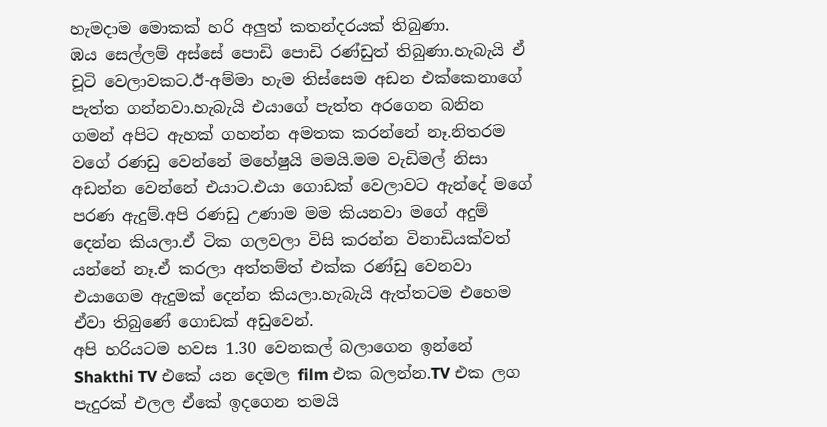හැමදාම මොකක් හරි අලුත් කතන්දරයක් තිබුණා.
ඹය සෙල්ලම් අස්සේ පොඩි පොඩි රණ්ඩුත් තිබුණා.හැබැයි ඒ චූටි වෙලාවකට.ඊ-අම්මා හැම තිස්සෙම අඩන එක්කෙනාගේ පැත්ත ගන්නවා.හැබැයි එයාගේ පැත්ත අරගෙන බනින ගමන් අපිට ඇහක් ගහන්න අමතක කරන්නේ නෑ.නිතරම වගේ රණඩු වෙන්නේ මහේෂුයි මමයි.මම වැඩිමල් නිසා අඩන්න වෙන්නේ එයාට.එයා ගොඩක් වෙලාවට ඇන්දේ මගේ පරණ ඇදුම්.අපි රණඩු උණාම මම කියනවා මගේ අදුම් දෙන්න කියලා.ඒ ටික ගලවලා විසි කරන්න විනාඩියක්වත් යන්නේ නෑ.ඒ කරලා අත්තම්ත් එක්ක රණ්ඩු වෙනවා එයාගෙම ඇදුමක් දෙන්න කියලා.හැබැයි ඇත්තටම එහෙම ඒවා තිබුණේ ගොඩක් අඩුවෙන්.
අපි හරියටම හවස 1.30 වෙනකල් බලාගෙන ඉන්නේ Shakthi TV එකේ යන දෙමල film එක බලන්න.TV එක ලග පැදුරක් එලල ඒකේ ඉදගෙන තමයි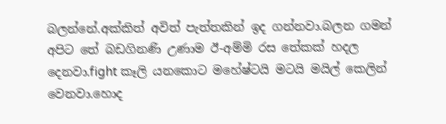බලන්නේ.අක්කිත් අවිත් පැත්තකින් ඉද ගන්නවා.බලන ගමන් අපිට තේ බඩගිනණි උණාම ඊ-අම්මි රස තේකක් හදල දෙනවා.fight කෑලි යනකොට මහේෂ්ටයි මටයි මයිල් කෙලින් වෙනවා.හොද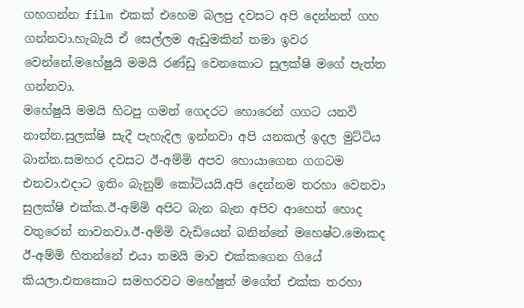ගහගන්න film එකක් එහෙම බලපු දවසට අපි දෙන්නත් ගහ ගන්නවා.හැබැයි ඒ සෙල්ලම ඇඩුමකින් තමා ඉවර වෙන්නේ.මහේෂුයි මමයි රණ්ඩු වෙනකොට සුලක්ෂි මගේ පැත්ත ගන්නවා.
මහේෂුයි මමයි හිටපු ගමන් ගෙදරට හොරෙන් ගගට යනවි නාන්න.සුලක්ෂි සැදී පැහැදිල ඉන්නවා අපි යනකල් ඉදල මුට්ටිය බාන්න.සමහර දවසට ඊ-අම්මි අපව හොයාගෙන ගගටම එනවා.එදාට ඉතිං බැනුම් කෝටියයි.අපි දෙන්නම තරහා වෙනවා සුලක්ෂි එක්ක.ඊ-අම්මි අපිට බැන බැන අපිව ආහෙත් හොද වතුරෙන් නාවනවා.ඊ-අම්මි වැඩියෙන් බනින්නේ මහෙෂ්ට.මොකද ඊ-අම්මි හිතන්නේ එයා තමයි මාව එක්කගෙන ගියේ කියලා.එතකොට සමහරවට මහේෂුත් මගේත් එක්ක තරහා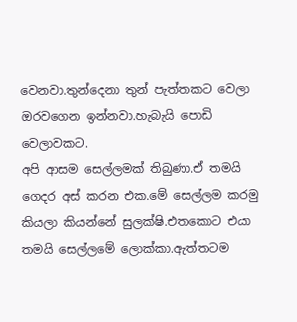වෙනවා.තුන්දෙනා තුන් පැත්තකට වෙලා ඔරවගෙන ඉන්නවා.හැබැයි පොඩි වෙලාවකට.
අපි ආසම සෙල්ලමක් තිබුණා.ඒ තමයි ගෙදර අස් කරන එක.මේ සෙල්ලම කරමු කියලා කියන්නේ සුලක්ෂි.එතකොට එයා තමයි සෙල්ලමේ ලොක්කා.ඇත්තටම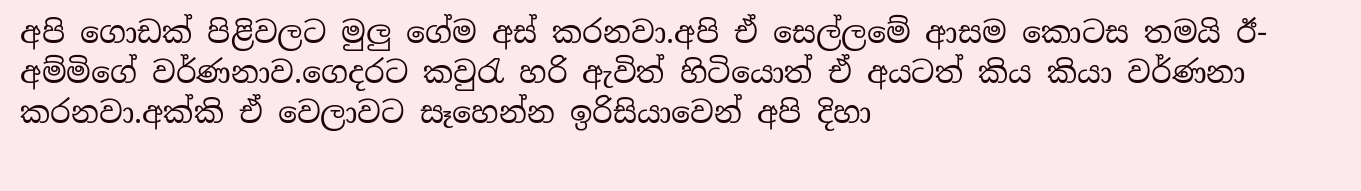අපි ගොඩක් පිළිවලට මුලු ගේම අස් කරනවා.අපි ඒ සෙල්ලමේ ආසම කොටස තමයි ඊ-අම්මිගේ වර්ණනාව.ගෙදරට කවුරැ හරි ඇවිත් හිටියොත් ඒ අයටත් කිය කියා වර්ණනා කරනවා.අක්කි ඒ වෙලාවට සෑහෙන්න ඉරිසියාවෙන් අපි දිහා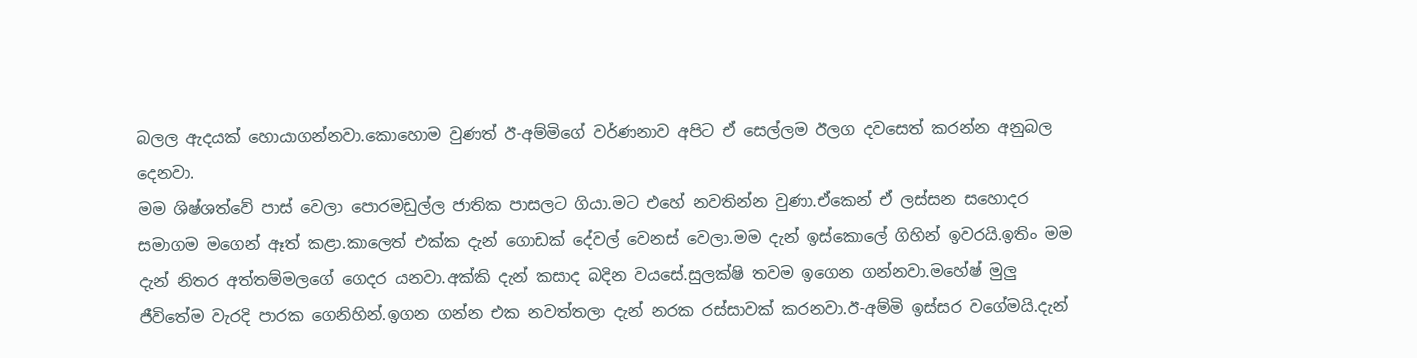බලල ඇදයක් හොයාගන්නවා.කොහොම වුණත් ඊ-අම්මිගේ වර්ණනාව අපිට ඒ සෙල්ලම ඊලග දවසෙත් කරන්න අනුබල දෙනවා.
මම ශිෂ්ශත්වේ පාස් වෙලා පොරමඩුල්ල ජාතික පාසලට ගියා.මට එහේ නවතින්න වුණා.ඒකෙන් ඒ ලස්සන සහොදර සමාගම මගෙන් ඈත් කළා.කාලෙත් එක්ක දැන් ගොඩක් දේවල් වෙනස් වෙලා.මම දැන් ඉස්කොලේ ගිහින් ඉවරයි.ඉතිං මම දැන් නිතර අත්තම්මලගේ ගෙදර යනවා.අක්කි දැන් කසාද බදින වයසේ.සුලක්ෂි තවම ඉගෙන ගන්නවා.මහේෂ් මුලු ජීවිතේම වැරදි පාරක ගෙනිහින්.ඉගන ගන්න එක නවත්තලා දැන් නරක රස්සාවක් කරනවා.ඊ-අම්මි ඉස්සර වගේමයි.දැන්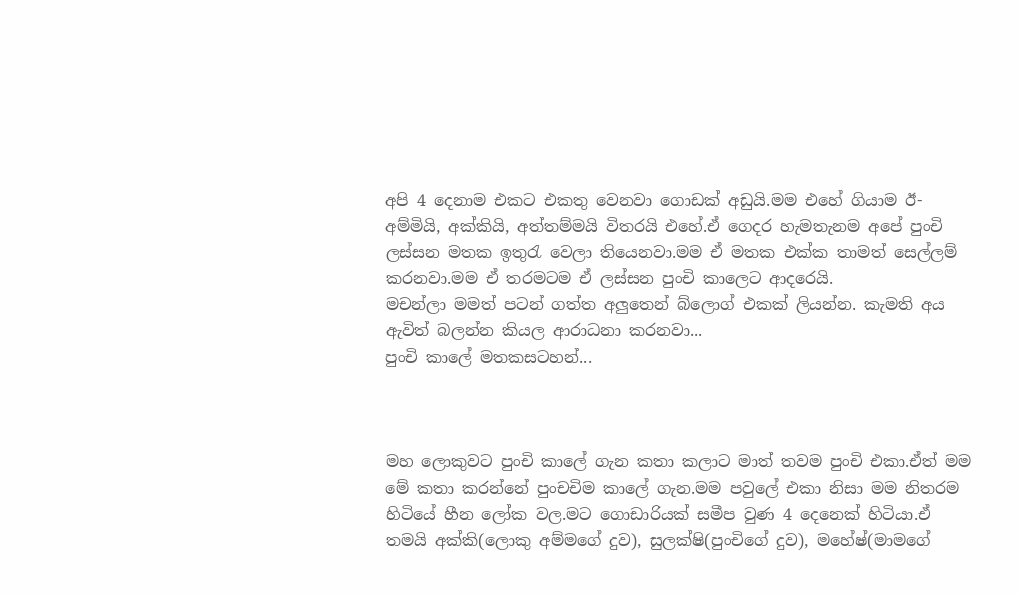අපි 4 දෙනාම එකට එකතු වෙනවා ගොඩක් අඩුයි.මම එහේ ගියාම ඊ-අම්මියි, අක්කියි, අත්තම්මයි විතරයි එහේ.ඒ ගෙදර හැමතැනම අපේ පුංචි ලස්සන මතක ඉතුරැ වෙලා තියෙනවා.මම ඒ මතක එක්ක තාමත් සෙල්ලම් කරනවා.මම ඒ තරමටම ඒ ලස්සන පුංචි කාලෙට ආදරෙයි.
මචන්ලා මමත් පටන් ගත්ත අලුතෙන් බ්ලොග් එකක් ලියන්න. කැමති අය ඇවිත් බලන්න කියල ආරාධනා කරනවා...
පුංචි කාලේ මතකසටහන්...



මහ ලොකුවට පුංචි කාලේ ගැන කතා කලාට මාත් තවම පුංචි එකා.ඒත් මම මේ කතා කරන්නේ පුංචචිම කාලේ ගැන.මම පවුලේ එකා නිසා මම නිතරම හිටියේ හීන ලෝක වල.මට ගොඩාරියක් සමීප වුණ 4 දෙනෙක් හිටියා.ඒ තමයි අක්කි(ලොකු අම්මගේ දුව), සුලක්ෂි(පුංචිගේ දුව), මහේෂ්(මාමගේ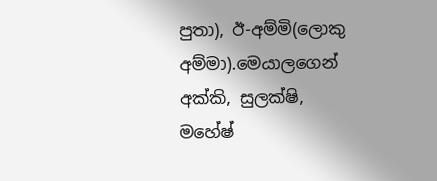පුතා), ඊ-අම්මි(ලොකු අම්මා).මෙයාලගෙන් අක්කි, සුලක්ෂි, මහේෂ්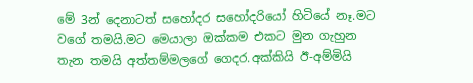මේ 3න් දෙනාටත් සහෝදර සහෝදරියෝ හිටියේ නෑ.මට වගේ තමයි.මට මෙයාලා ඔක්කම එකට මුන ගැහුන තැන තමයි අත්තම්මලගේ ගෙදර.අක්කියි ඊ-අම්මියි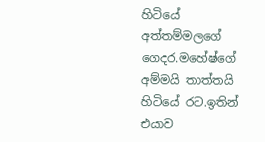හිටියේ අත්තම්මලගේ ගෙදර.මහේෂ්ගේ අම්මයි තාත්තයි හිටියේ රට.ඉතින් එයාව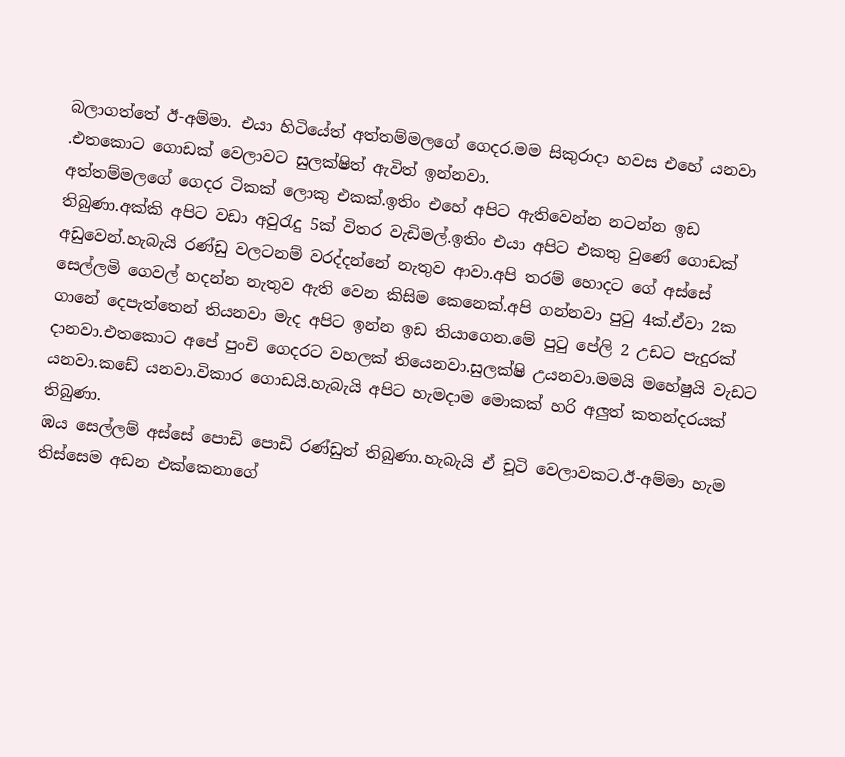බලාගත්තේ ඊ-අම්මා. එයා හිටියේත් අත්තම්මලගේ ගෙදර.මම සිකුරාදා හවස එහේ යනවා .එතකොට ගොඩක් වෙලාවට සුලක්ෂිත් ඇවිත් ඉන්නවා.
අත්තම්මලගේ ගෙදර ටිකක් ලොකු එකක්.ඉතිං එහේ අපිට ඇතිවෙන්න නටන්න ඉඩ තිබුණා.අක්කි අපිට වඩා අවුරැදු 5ක් විතර වැඩිමල්.ඉතිං එයා අපිට එකතු වුණේ ගොඩක් අඩුවෙන්.හැබැයි රණ්ඩු වලටනම් වරද්දන්නේ නැතුව ආවා.අපි තරම් හොදට ගේ අස්සේ සෙල්ලමි ගෙවල් හදන්න නැතුව ඇති වෙන කිසිම කෙනෙක්.අපි ගන්නවා පුටු 4ක්.ඒවා 2ක ගානේ දෙපැත්තෙන් තියනවා මැද අපිට ඉන්න ඉඩ තියාගෙන.මේ පුටු පේලි 2 උඩට පැදුරක් දානවා.එතකොට අපේ පුංචි ගෙදරට වහලක් තියෙනවා.සුලක්ෂි උයනවා.මමයි මහේෂුයි වැඩට යනවා.කඩේ යනවා.විකාර ගොඩයි.හැබැයි අපිට හැමදාම මොකක් හරි අලුත් කතන්දරයක් තිබුණා.
ඹය සෙල්ලම් අස්සේ පොඩි පොඩි රණ්ඩුත් තිබුණා.හැබැයි ඒ චූටි වෙලාවකට.ඊ-අම්මා හැම තිස්සෙම අඩන එක්කෙනාගේ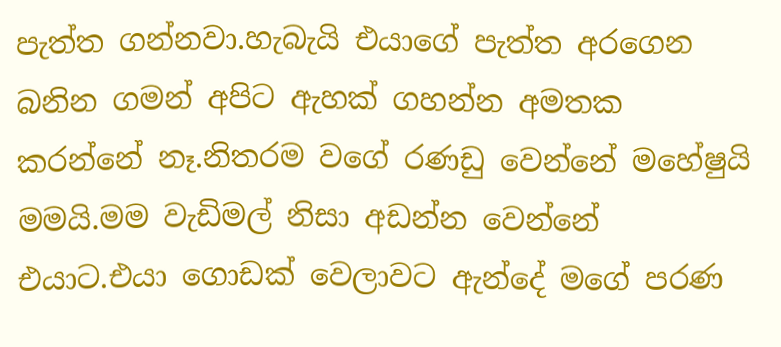පැත්ත ගන්නවා.හැබැයි එයාගේ පැත්ත අරගෙන බනින ගමන් අපිට ඇහක් ගහන්න අමතක කරන්නේ නෑ.නිතරම වගේ රණඩු වෙන්නේ මහේෂුයි මමයි.මම වැඩිමල් නිසා අඩන්න වෙන්නේ එයාට.එයා ගොඩක් වෙලාවට ඇන්දේ මගේ පරණ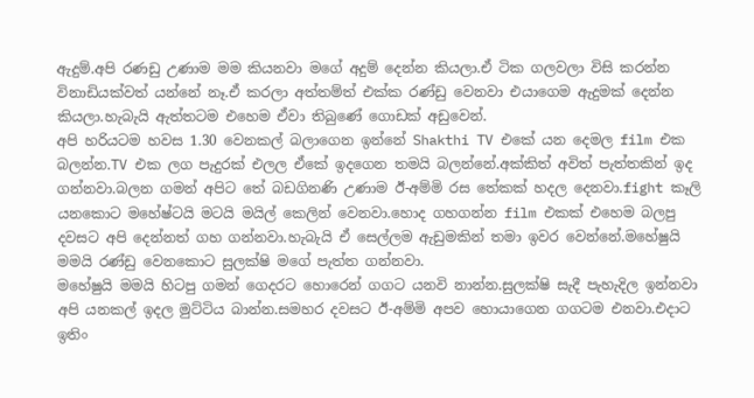ඇදුම්.අපි රණඩු උණාම මම කියනවා මගේ අදුම් දෙන්න කියලා.ඒ ටික ගලවලා විසි කරන්න විනාඩියක්වත් යන්නේ නෑ.ඒ කරලා අත්තම්ත් එක්ක රණ්ඩු වෙනවා එයාගෙම ඇදුමක් දෙන්න කියලා.හැබැයි ඇත්තටම එහෙම ඒවා තිබුණේ ගොඩක් අඩුවෙන්.
අපි හරියටම හවස 1.30 වෙනකල් බලාගෙන ඉන්නේ Shakthi TV එකේ යන දෙමල film එක බලන්න.TV එක ලග පැදුරක් එලල ඒකේ ඉදගෙන තමයි බලන්නේ.අක්කිත් අවිත් පැත්තකින් ඉද ගන්නවා.බලන ගමන් අපිට තේ බඩගිනණි උණාම ඊ-අම්මි රස තේකක් හදල දෙනවා.fight කෑලි යනකොට මහේෂ්ටයි මටයි මයිල් කෙලින් වෙනවා.හොද ගහගන්න film එකක් එහෙම බලපු දවසට අපි දෙන්නත් ගහ ගන්නවා.හැබැයි ඒ සෙල්ලම ඇඩුමකින් තමා ඉවර වෙන්නේ.මහේෂුයි මමයි රණ්ඩු වෙනකොට සුලක්ෂි මගේ පැත්ත ගන්නවා.
මහේෂුයි මමයි හිටපු ගමන් ගෙදරට හොරෙන් ගගට යනවි නාන්න.සුලක්ෂි සැදී පැහැදිල ඉන්නවා අපි යනකල් ඉදල මුට්ටිය බාන්න.සමහර දවසට ඊ-අම්මි අපව හොයාගෙන ගගටම එනවා.එදාට ඉතිං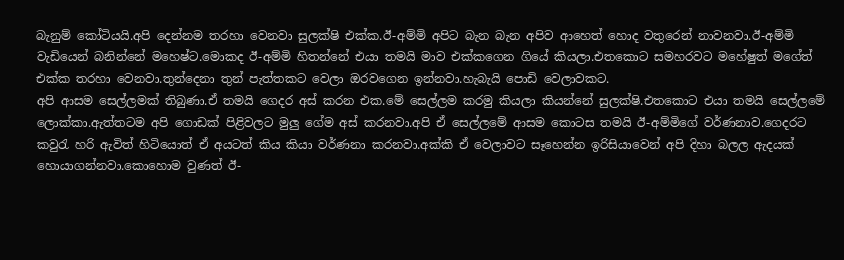බැනුම් කෝටියයි.අපි දෙන්නම තරහා වෙනවා සුලක්ෂි එක්ක.ඊ-අම්මි අපිට බැන බැන අපිව ආහෙත් හොද වතුරෙන් නාවනවා.ඊ-අම්මි වැඩියෙන් බනින්නේ මහෙෂ්ට.මොකද ඊ-අම්මි හිතන්නේ එයා තමයි මාව එක්කගෙන ගියේ කියලා.එතකොට සමහරවට මහේෂුත් මගේත් එක්ක තරහා වෙනවා.තුන්දෙනා තුන් පැත්තකට වෙලා ඔරවගෙන ඉන්නවා.හැබැයි පොඩි වෙලාවකට.
අපි ආසම සෙල්ලමක් තිබුණා.ඒ තමයි ගෙදර අස් කරන එක.මේ සෙල්ලම කරමු කියලා කියන්නේ සුලක්ෂි.එතකොට එයා තමයි සෙල්ලමේ ලොක්කා.ඇත්තටම අපි ගොඩක් පිළිවලට මුලු ගේම අස් කරනවා.අපි ඒ සෙල්ලමේ ආසම කොටස තමයි ඊ-අම්මිගේ වර්ණනාව.ගෙදරට කවුරැ හරි ඇවිත් හිටියොත් ඒ අයටත් කිය කියා වර්ණනා කරනවා.අක්කි ඒ වෙලාවට සෑහෙන්න ඉරිසියාවෙන් අපි දිහා බලල ඇදයක් හොයාගන්නවා.කොහොම වුණත් ඊ-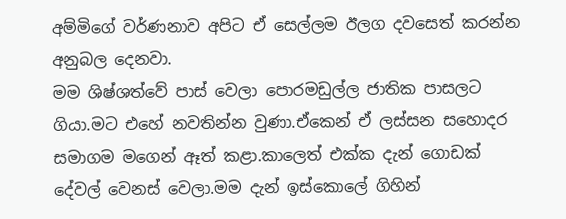අම්මිගේ වර්ණනාව අපිට ඒ සෙල්ලම ඊලග දවසෙත් කරන්න අනුබල දෙනවා.
මම ශිෂ්ශත්වේ පාස් වෙලා පොරමඩුල්ල ජාතික පාසලට ගියා.මට එහේ නවතින්න වුණා.ඒකෙන් ඒ ලස්සන සහොදර සමාගම මගෙන් ඈත් කළා.කාලෙත් එක්ක දැන් ගොඩක් දේවල් වෙනස් වෙලා.මම දැන් ඉස්කොලේ ගිහින්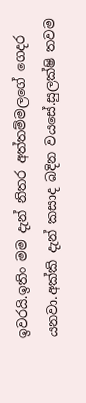ඉවරයි.ඉතිං මම දැන් නිතර අත්තම්මලගේ ගෙදර යනවා.අක්කි දැන් කසාද බදින වයසේ.සුලක්ෂි තවම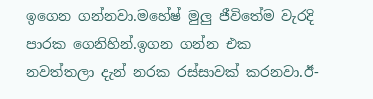ඉගෙන ගන්නවා.මහේෂ් මුලු ජීවිතේම වැරදි පාරක ගෙනිහින්.ඉගන ගන්න එක නවත්තලා දැන් නරක රස්සාවක් කරනවා.ඊ-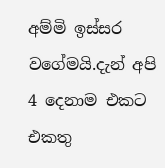අම්මි ඉස්සර වගේමයි.දැන් අපි 4 දෙනාම එකට එකතු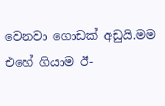වෙනවා ගොඩක් අඩුයි.මම එහේ ගියාම ඊ-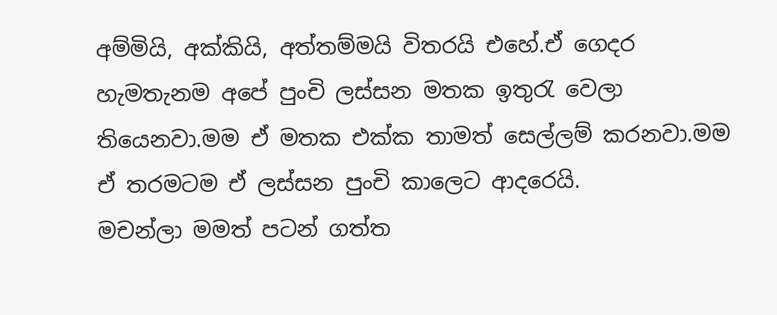අම්මියි, අක්කියි, අත්තම්මයි විතරයි එහේ.ඒ ගෙදර හැමතැනම අපේ පුංචි ලස්සන මතක ඉතුරැ වෙලා තියෙනවා.මම ඒ මතක එක්ක තාමත් සෙල්ලම් කරනවා.මම ඒ තරමටම ඒ ලස්සන පුංචි කාලෙට ආදරෙයි.
මචන්ලා මමත් පටන් ගත්ත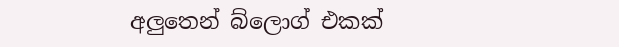අලුතෙන් බ්ලොග් එකක්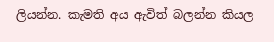ලියන්න. කැමති අය ඇවිත් බලන්න කියල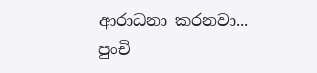ආරාධනා කරනවා...
පුංචි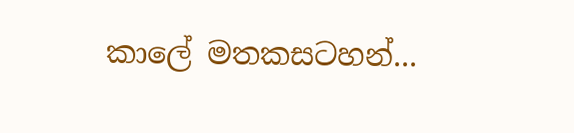කාලේ මතකසටහන්...